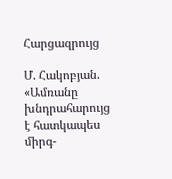Հարցազրույց

Մ. Հակոբյան. «Ամռանը խնդրահարույց է հատկապես միրգ-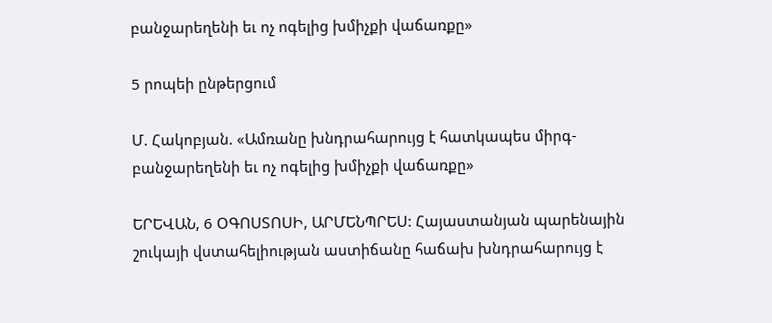բանջարեղենի եւ ոչ ոգելից խմիչքի վաճառքը»

5 րոպեի ընթերցում

Մ. Հակոբյան. «Ամռանը խնդրահարույց է հատկապես միրգ-բանջարեղենի եւ ոչ ոգելից խմիչքի վաճառքը»

ԵՐԵՎԱՆ, 6 ՕԳՈՍՏՈՍԻ, ԱՐՄԵՆՊՐԵՍ: Հայաստանյան պարենային շուկայի վստահելիության աստիճանը հաճախ խնդրահարույց է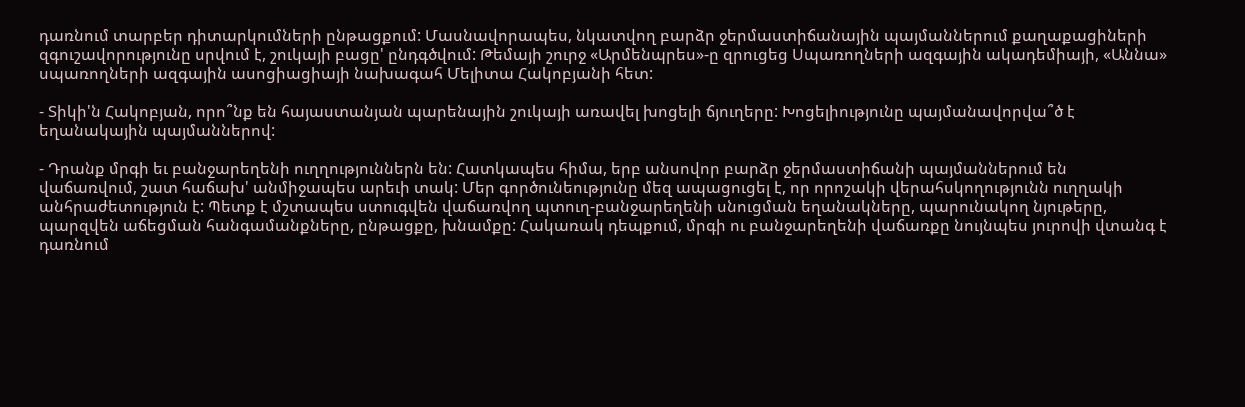դառնում տարբեր դիտարկումների ընթացքում: Մասնավորապես, նկատվող բարձր ջերմաստիճանային պայմաններում քաղաքացիների զգուշավորությունը սրվում է, շուկայի բացը' ընդգծվում: Թեմայի շուրջ «Արմենպրես»-ը զրուցեց Սպառողների ազգային ակադեմիայի, «Աննա» սպառողների ազգային ասոցիացիայի նախագահ Մելիտա Հակոբյանի հետ:

- Տիկի'ն Հակոբյան, որո՞նք են հայաստանյան պարենային շուկայի առավել խոցելի ճյուղերը: Խոցելիությունը պայմանավորվա՞ծ է եղանակային պայմաններով:

- Դրանք մրգի եւ բանջարեղենի ուղղություններն են: Հատկապես հիմա, երբ անսովոր բարձր ջերմաստիճանի պայմաններում են վաճառվում, շատ հաճախ' անմիջապես արեւի տակ: Մեր գործունեությունը մեզ ապացուցել է, որ որոշակի վերահսկողությունն ուղղակի անհրաժետություն է: Պետք է մշտապես ստուգվեն վաճառվող պտուղ-բանջարեղենի սնուցման եղանակները, պարունակող նյութերը, պարզվեն աճեցման հանգամանքները, ընթացքը, խնամքը: Հակառակ դեպքում, մրգի ու բանջարեղենի վաճառքը նույնպես յուրովի վտանգ է դառնում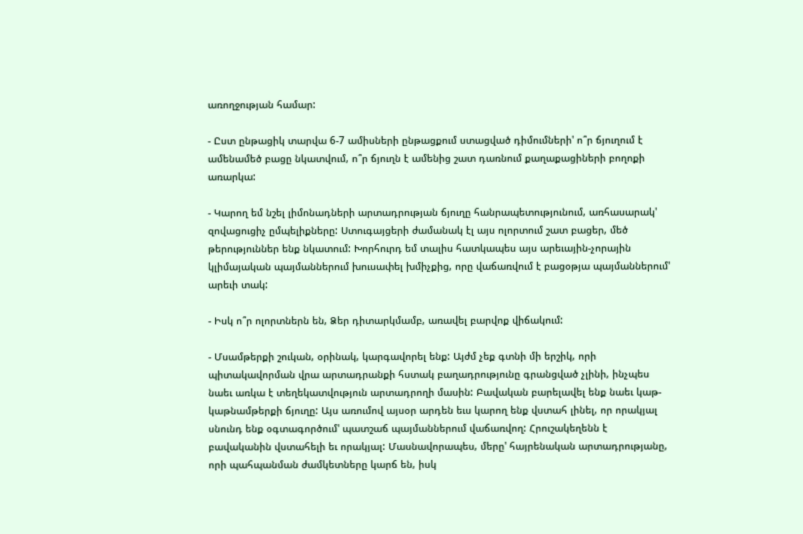առողջության համար:

- Ըստ ընթացիկ տարվա 6-7 ամիսների ընթացքում ստացված դիմումների' ո՞ր ճյուղում է ամենամեծ բացը նկատվում, ո՞ր ճյուղն է ամենից շատ դառնում քաղաքացիների բողոքի առարկա:

- Կարող եմ նշել լիմոնադների արտադրության ճյուղը հանրապետությունում, առհասարակ' զովացուցիչ ըմպելիքները: Ստուգայցերի ժամանակ էլ այս ոլորտում շատ բացեր, մեծ թերություններ ենք նկատում: Խորհուրդ եմ տալիս հատկապես այս արեւային-չորային կլիմայական պայմաններում խուսափել խմիչքից, որը վաճառվում է բացօթյա պայմաններում' արեւի տակ:

- Իսկ ո՞ր ոլորտներն են, Ձեր դիտարկմամբ, առավել բարվոք վիճակում:

- Մսամթերքի շուկան, օրինակ, կարգավորել ենք: Այժմ չեք գտնի մի երշիկ, որի պիտակավորման վրա արտադրանքի հստակ բաղադրությունը գրանցված չլինի, ինչպես նաեւ առկա է տեղեկատվություն արտադրողի մասին: Բավական բարելավել ենք նաեւ կաթ-կաթնամթերքի ճյուղը: Այս առումով այսօր արդեն եւս կարող ենք վստահ լինել, որ որակյալ սնունդ ենք օգտագործում' պատշաճ պայմաններում վաճառվող: Հրուշակեղենն է բավականին վստահելի եւ որակյալ: Մասնավորապես, մերը' հայրենական արտադրությանը, որի պահպանման ժամկետները կարճ են, իսկ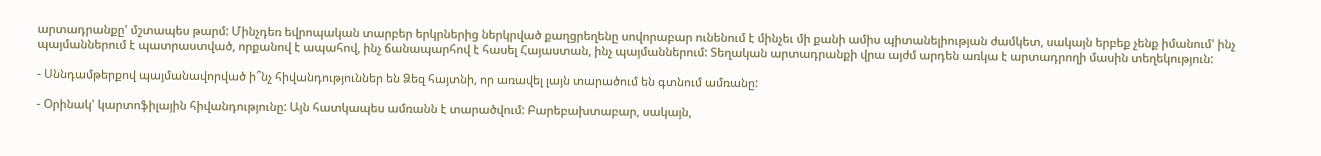արտադրանքը' մշտապես թարմ: Մինչդեռ եվրոպական տարբեր երկրներից ներկրված քաղցրեղենը սովորաբար ունենում է մինչեւ մի քանի ամիս պիտանելիության ժամկետ, սակայն երբեք չենք իմանում' ինչ պայմաններում է պատրաստված, որքանով է ապահով, ինչ ճանապարհով է հասել Հայաստան, ինչ պայմաններում: Տեղական արտադրանքի վրա այժմ արդեն առկա է արտադրողի մասին տեղեկություն:

- Սննդամթերքով պայմանավորված ի՞նչ հիվանդություններ են Ձեզ հայտնի, որ առավել լայն տարածում են գտնում ամռանը:

- Օրինակ' կարտոֆիլային հիվանդությունը: Այն հատկապես ամռանն է տարածվում: Բարեբախտաբար, սակայն,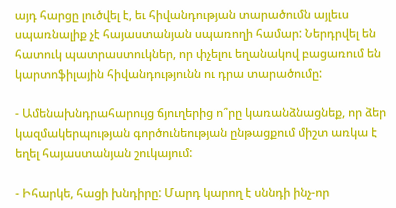այդ հարցը լուծվել է, եւ հիվանդության տարածումն այլեւս սպառնալիք չէ հայաստանյան սպառողի համար: Ներդրվել են հատուկ պատրաստուկներ, որ փչելու եղանակով բացառում են կարտոֆիլային հիվանդությունն ու դրա տարածումը:

- Ամենախնդրահարույց ճյուղերից ո՞րը կառանձնացնեք, որ ձեր կազմակերպության գործունեության ընթացքում միշտ առկա է եղել հայաստանյան շուկայում:

- Իհարկե, հացի խնդիրը: Մարդ կարող է սննդի ինչ-որ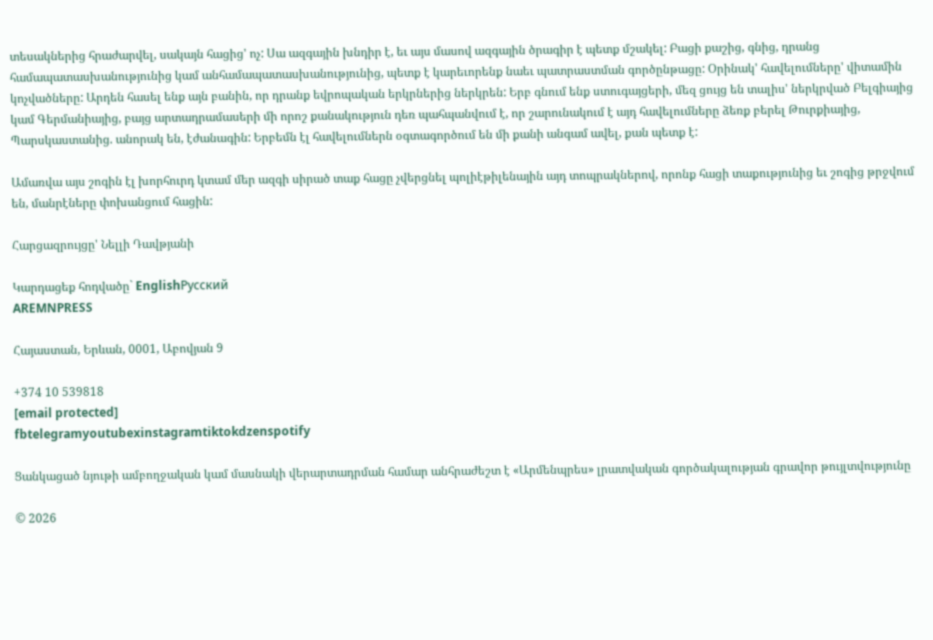տեսակներից հրաժարվել, սակայն հացից' ոչ: Սա ազգային խնդիր է, եւ այս մասով ազգային ծրագիր է պետք մշակել: Բացի քաշից, գնից, դրանց համապատասխանությունից կամ անհամապատասխանությունից, պետք է կարեւորենք նաեւ պատրաստման գործընթացը: Օրինակ' հավելումները' վիտամին կոչվածները: Արդեն հասել ենք այն բանին, որ դրանք եվրոպական երկրներից ներկրեն: Երբ գնում ենք ստուգայցերի, մեզ ցույց են տալիս' ներկրված Բելգիայից կամ Գերմանիայից, բայց արտադրամասերի մի որոշ քանակություն դեռ պահպանվում է, որ շարունակում է այդ հավելումները ձեռք բերել Թուրքիայից, Պարսկաստանից. անորակ են, էժանագին: Երբեմն էլ հավելումներն օգտագործում են մի քանի անգամ ավել, քան պետք է:

Ամառվա այս շոգին էլ խորհուրդ կտամ մեր ազգի սիրած տաք հացը չվերցնել պոլիէթիլենային այդ տոպրակներով, որոնք հացի տաքությունից եւ շոգից թրջվում են, մանրէները փոխանցում հացին:

Հարցազրույցը' Նելլի Դավթյանի

Կարդացեք հոդվածը` EnglishРусский
AREMNPRESS

Հայաստան, Երևան, 0001, Աբովյան 9

+374 10 539818
[email protected]
fbtelegramyoutubexinstagramtiktokdzenspotify

Ցանկացած նյութի ամբողջական կամ մասնակի վերարտադրման համար անհրաժեշտ է «Արմենպրես» լրատվական գործակալության գրավոր թույլտվությունը

© 2026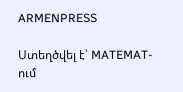ARMENPRESS

Ստեղծվել է՝ MATEMAT-ում